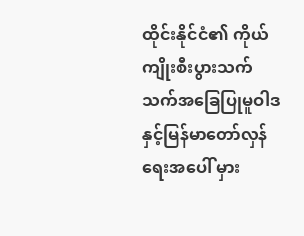ထိုင်းနိုင်ငံ၏ ကိုယ်ကျိုးစီးပွားသက်သက်အခြေပြုမူဝါဒနှင့်မြန်မာတော်လှန်ရေးအပေါ် မှား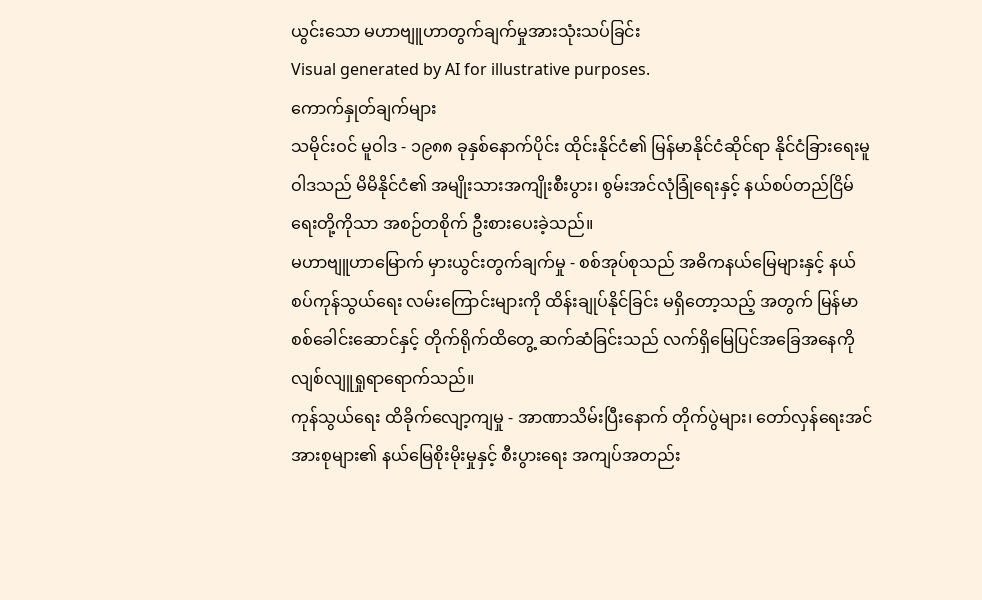ယွင်းသော မဟာဗျူဟာတွက်ချက်မှုအားသုံးသပ်ခြင်း
Visual generated by AI for illustrative purposes.
ကောက်နှုတ်ချက်များ
သမိုင်းဝင် မူဝါဒ - ၁၉၈၈ ခုနှစ်နောက်ပိုင်း ထိုင်းနိုင်ငံ၏ မြန်မာနိုင်ငံဆိုင်ရာ နိုင်ငံခြားရေးမူဝါဒသည် မိမိနိုင်ငံ၏ အမျိုးသားအကျိုးစီးပွား၊ စွမ်းအင်လုံခြုံရေးနှင့် နယ်စပ်တည်ငြိမ်ရေးတို့ကိုသာ အစဉ်တစိုက် ဦးစားပေးခဲ့သည်။
မဟာဗျူဟာမြောက် မှားယွင်းတွက်ချက်မှု - စစ်အုပ်စုသည် အဓိကနယ်မြေများနှင့် နယ်စပ်ကုန်သွယ်ရေး လမ်းကြောင်းများကို ထိန်းချုပ်နိုင်ခြင်း မရှိတော့သည့် အတွက် မြန်မာစစ်ခေါင်းဆောင်နှင့် တိုက်ရိုက်ထိတွေ့ ဆက်ဆံခြင်းသည် လက်ရှိမြေပြင်အခြေအနေကို လျစ်လျူရှုရာရောက်သည်။
ကုန်သွယ်ရေး ထိခိုက်လျော့ကျမှု - အာဏာသိမ်းပြီးနောက် တိုက်ပွဲများ၊ တော်လှန်ရေးအင်အားစုများ၏ နယ်မြေစိုးမိုးမှုနှင့် စီးပွားရေး အကျပ်အတည်း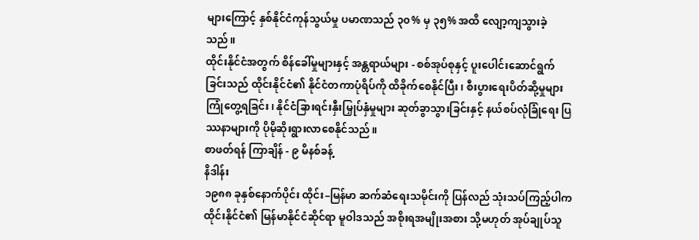များကြောင့် နှစ်နိုင်ငံကုန်သွယ်မှု ပမာဏသည် ၃၀% မှ ၃၅% အထိ လျော့ကျသွားခဲ့သည်။
ထိုင်းနိုင်ငံအတွက် စိန်ခေါ်မှုများနှင့် အန္တရာယ်များ - စစ်အုပ်စုနှင့် ပူးပေါင်းဆောင်ရွက်ခြင်းသည် ထိုင်းနိုင်ငံ၏ နိုင်ငံတကာပုံရိပ်ကို ထိခိုက်စေနိုင်ပြီး၊ စီးပွားရေးပိတ်ဆို့မှုများ ကြုံတွေ့ရခြင်း၊ နိုင်ငံခြားရင်းနှီးမြှုပ်နှံမှုများ ဆုတ်ခွာသွားခြင်းနှင့် နယ်စပ်လုံခြုံရေး ပြဿနာများကို ပိုမိုဆိုးရွားလာစေနိုင်သည်။
စာဖတ်ရန် ကြာချိန် - ၉ မိနစ်ခန့်
နိဒါန်း
၁၉၈၈ ခုနှစ်နောက်ပိုင်း ထိုင်း–မြန်မာ ဆက်ဆံရေးသမိုင်းကို ပြန်လည် သုံးသပ်ကြည့်ပါက ထိုင်းနိုင်ငံ၏ မြန်မာနိုင်ငံဆိုင်ရာ မူဝါဒသည် အစိုးရအမျိုးအစား သို့မဟုတ် အုပ်ချုပ်သူ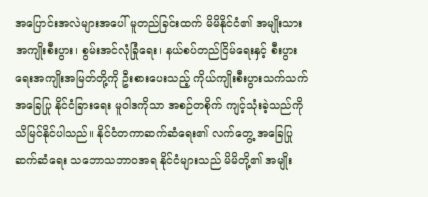အပြောင်းအလဲများအပေါ် မူတည်ခြင်းထက် မိမိနိုင်ငံ၏ အမျိုးသားအကျိုးစီးပွား၊ စွမ်းအင်လုံခြုံရေး၊ နယ်စပ်တည်ငြိမ်ရေးနှင့် စီးပွားရေးအကျိုးအမြတ်တို့ကို ဦးစားပေးသည့် ကိုယ်ကျိုးစီးပွားသက်သက် အခြေပြု နိုင်ငံခြားရေး မူဝါဒကိုသာ အစဉ်တစိုက် ကျင့်သုံးခဲ့သည်ကို သိမြင်နိုင်ပါသည်။ နိုင်ငံတကာဆက်ဆံရေး၏ လက်တွေ့ အခြေပြုဆက်ဆံရေး သဘောသဘာ၀အရ နိုင်ငံများသည် မိမိတို့၏ အမျိုး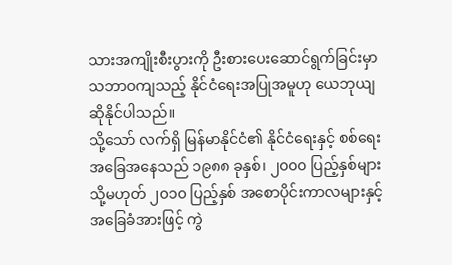သားအကျိုးစီးပွားကို ဦးစားပေးဆောင်ရွက်ခြင်းမှာ သဘာဝကျသည့် နိုင်ငံရေးအပြုအမူဟု ယေဘုယျ ဆိုနိုင်ပါသည်။
သို့သော် လက်ရှိ မြန်မာနိုင်ငံ၏ နိုင်ငံရေးနှင့် စစ်ရေးအခြေအနေသည် ၁၉၈၈ ခုနှစ်၊ ၂၀၀၀ ပြည့်နှစ်များ သို့မဟုတ် ၂၀၁၀ ပြည့်နှစ် အစောပိုင်းကာလများနှင့် အခြေခံအားဖြင့် ကွဲ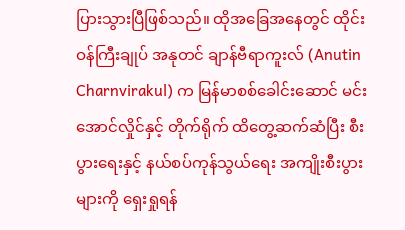ပြားသွားပြီဖြစ်သည်။ ထိုအခြေအနေတွင် ထိုင်းဝန်ကြီးချုပ် အနုတင် ချာန်ဗီရာကူးလ် (Anutin Charnvirakul) က မြန်မာစစ်ခေါင်းဆောင် မင်းအောင်လှိုင်နှင့် တိုက်ရိုက် ထိတွေ့ဆက်ဆံပြီး စီးပွားရေးနှင့် နယ်စပ်ကုန်သွယ်ရေး အကျိုးစီးပွားများကို ရှေးရှုရန်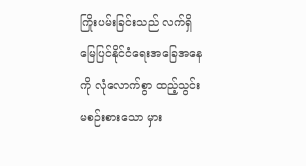ကြိုးပမ်းခြင်းသည် လက်ရှိ မြေပြင်နိုင်ငံရေးအခြေအနေကို လုံလောက်စွာ ထည့်သွင်းမစဉ်းစားသော မှား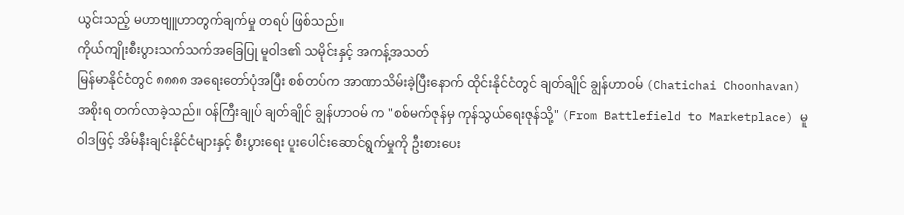ယွင်းသည့် မဟာဗျူဟာတွက်ချက်မှု တရပ် ဖြစ်သည်။
ကိုယ်ကျိုးစီးပွားသက်သက်အခြေပြု မူဝါဒ၏ သမိုင်းနှင့် အကန့်အသတ်
မြန်မာနိုင်ငံတွင် ၈၈၈၈ အရေးတော်ပုံအပြီး စစ်တပ်က အာဏာသိမ်းခဲ့ပြီးနောက် ထိုင်းနိုင်ငံတွင် ချတ်ချိုင် ချွန်ဟာဝမ် (Chatichai Choonhavan) အစိုးရ တက်လာခဲ့သည်။ ၀န်ကြီးချုပ် ချတ်ချိုင် ချွန်ဟာဝမ် က "စစ်မက်ဇုန်မှ ကုန်သွယ်ရေးဇုန်သို့" (From Battlefield to Marketplace) မူဝါဒဖြင့် အိမ်နီးချင်းနိုင်ငံများနှင့် စီးပွားရေး ပူးပေါင်းဆောင်ရွက်မှုကို ဦးစားပေး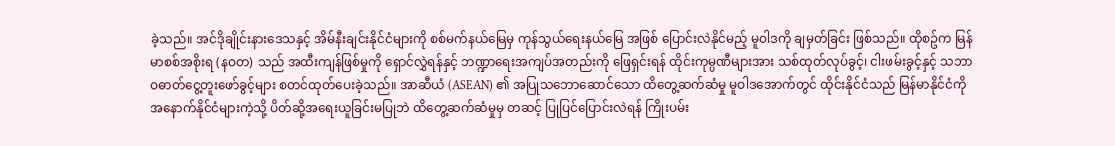ခဲ့သည်။ အင်ဒိုချိုင်းနားဒေသနှင့် အိမ်နီးချင်းနိုင်ငံများကို စစ်မက်နယ်မြေမှ ကုန်သွယ်ရေးနယ်မြေ အဖြစ် ပြောင်းလဲနိုင်မည့် မူဝါဒကို ချမှတ်ခြင်း ဖြစ်သည်။ ထိုစဥ်က မြန်မာစစ်အစိုးရ (နဝတ) သည် အထီးကျန်ဖြစ်မှုကို ရှောင်လွှဲရန်နှင့် ဘဏ္ဍာရေးအကျပ်အတည်းကို ဖြေရှင်းရန် ထိုင်းကုမ္ပဏီများအား သစ်ထုတ်လုပ်ခွင့်၊ ငါးဖမ်းခွင့်နှင့် သဘာဝဓာတ်ငွေ့တူးဖော်ခွင့်များ စတင်ထုတ်ပေးခဲ့သည်။ အာဆီယံ (ASEAN) ၏ အပြုသဘောဆောင်သော ထိတွေ့ဆက်ဆံမှု မူဝါဒအောက်တွင် ထိုင်းနိုင်ငံသည် မြန်မာနိုင်ငံကို အနောက်နိုင်ငံများကဲ့သို့ ပိတ်ဆို့အရေးယူခြင်းမပြုဘဲ ထိတွေ့ဆက်ဆံမှုမှ တဆင့် ပြုပြင်ပြောင်းလဲရန် ကြိုးပမ်း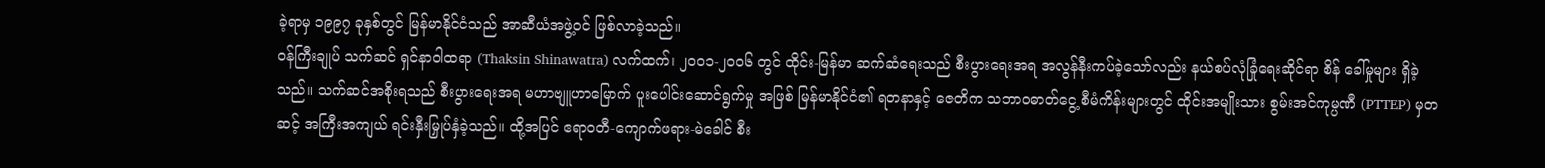ခဲ့ရာမှ ၁၉၉၇ ခုနှစ်တွင် မြန်မာနိုင်ငံသည် အာဆီယံအဖွဲ့ဝင် ဖြစ်လာခဲ့သည်။
ဝန်ကြီးချုပ် သက်ဆင် ရှင်နာဝါထရာ (Thaksin Shinawatra) လက်ထက်၊ ၂၀၀၁-၂၀၀၆ တွင် ထိုင်း-မြန်မာ ဆက်ဆံရေးသည် စီးပွားရေးအရ အလွန်နီးကပ်ခဲ့သော်လည်း နယ်စပ်လုံခြုံရေးဆိုင်ရာ စိန် ခေါ်မှုများ ရှိခဲ့သည်။ သက်ဆင်အစိုးရသည် စီးပွားရေးအရ မဟာဗျူဟာမြောက် ပူးပေါင်းဆောင်ရွက်မှု အဖြစ် မြန်မာနိုင်ငံ၏ ရတနာနှင့် ဇေတိက သဘာဝဓာတ်ငွေ့ စီမံကိန်းများတွင် ထိုင်းအမျိုးသား စွမ်းအင်ကုမ္ပဏီ (PTTEP) မှတဆင့် အကြီးအကျယ် ရင်းနှီးမြှုပ်နှံခဲ့သည်။ ထို့အပြင် ဧရာဝတီ-ကျောက်ဖရား-မဲခေါင် စီး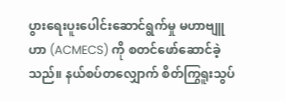ပွားရေးပူးပေါင်းဆောင်ရွက်မှု မဟာဗျူဟာ (ACMECS) ကို စတင်ဖော်ဆောင်ခဲ့သည်။ နယ်စပ်တလျှောက် စိတ်ကြွရူးသွပ်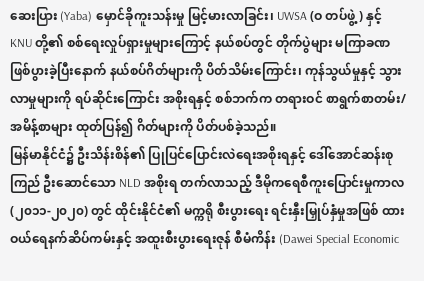ဆေးပြား (Yaba) မှောင်ခိုကူးသန်းမှု မြင့်မားလာခြင်း၊ UWSA (ဝ တပ်ဖွဲ့) နှင့် KNU တို့၏ စစ်ရေးလှုပ်ရှားမှုများကြောင့် နယ်စပ်တွင် တိုက်ပွဲများ မကြာခဏ ဖြစ်ပွားခဲ့ပြီးနောက် နယ်စပ်ဂိတ်များကို ပိတ်သိမ်းကြောင်း၊ ကုန်သွယ်မှုနှင့် သွားလာမှုများကို ရပ်ဆိုင်းကြောင်း အစိုးရနှင့် စစ်ဘက်က တရားဝင် စာရွက်စာတမ်း/အမိန့်စာများ ထုတ်ပြန်၍ ဂိတ်များကို ပိတ်ပစ်ခဲ့သည်။
မြန်မာနိုင်ငံ၌ ဦးသိန်းစိန်၏ ပြုပြင်ပြောင်းလဲရေးအစိုးရနှင့် ဒေါ်အောင်ဆန်းစုကြည် ဦးဆောင်သော NLD အစိုးရ တက်လာသည့် ဒီမိုကရေစီကူးပြောင်းမှုကာလ (၂၀၁၁-၂၀၂၀) တွင် ထိုင်းနိုင်ငံ၏ မက္ကရို စီးပွားရေး ရင်းနှီးမြှုပ်နှံမှုအဖြစ် ထားဝယ်ရေနက်ဆိပ်ကမ်းနှင့် အထူးစီးပွားရေးဇုန် စီမံကိန်း (Dawei Special Economic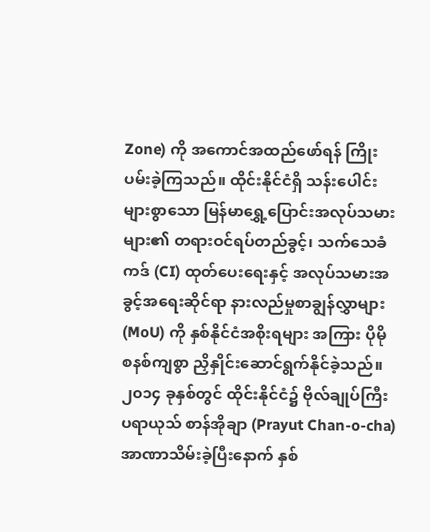Zone) ကို အကောင်အထည်ဖော်ရန် ကြိုးပမ်းခဲ့ကြသည်။ ထိုင်းနိုင်ငံရှိ သန်းပေါင်း များစွာသော မြန်မာရွှေ့ပြောင်းအလုပ်သမားများ၏ တရားဝင်ရပ်တည်ခွင့်၊ သက်သေခံကဒ် (CI) ထုတ်ပေးရေးနှင့် အလုပ်သမားအခွင့်အရေးဆိုင်ရာ နားလည်မှုစာချွန်လွှာများ (MoU) ကို နှစ်နိုင်ငံအစိုးရများ အကြား ပိုမို စနစ်ကျစွာ ညှိနှိုင်းဆောင်ရွက်နိုင်ခဲ့သည်။
၂၀၁၄ ခုနှစ်တွင် ထိုင်းနိုင်ငံ၌ ဗိုလ်ချုပ်ကြီး ပရာယုသ် စာန်အိုချာ (Prayut Chan-o-cha) အာဏာသိမ်းခဲ့ပြီးနောက် နှစ်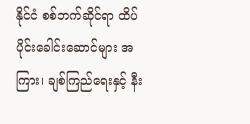နိုင်ငံ စစ်ဘက်ဆိုင်ရာ ထိပ်ပိုင်းခေါင်းဆောင်များ အကြား၊ ချစ်ကြည်ရေးနှင့် နီး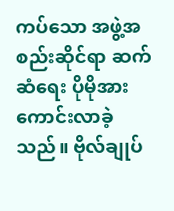ကပ်သော အဖွဲ့အစည်းဆိုင်ရာ ဆက်ဆံရေး ပိုမိုအားကောင်းလာခဲ့သည်။ ဗိုလ်ချုပ်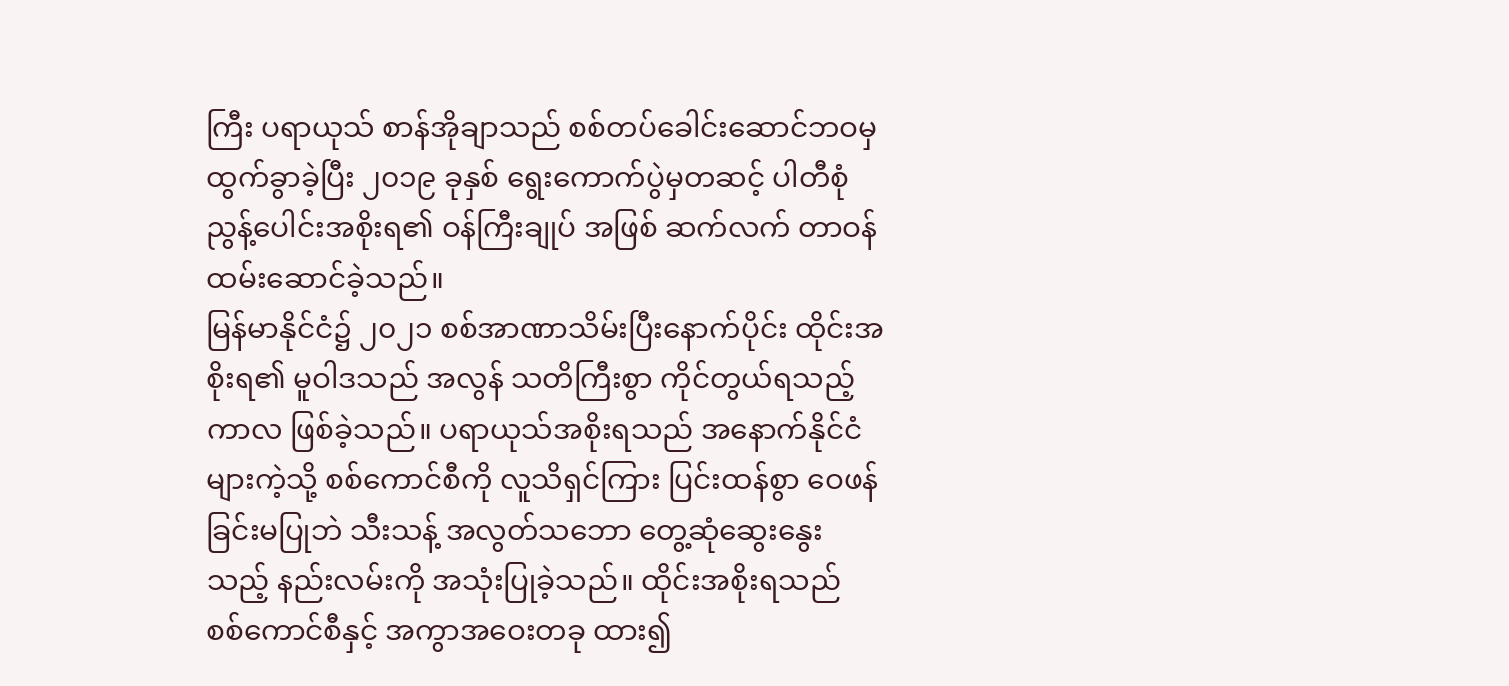ကြီး ပရာယုသ် စာန်အိုချာသည် စစ်တပ်ခေါင်းဆောင်ဘဝမှ ထွက်ခွာခဲ့ပြီး ၂၀၁၉ ခုနှစ် ရွေးကောက်ပွဲမှတဆင့် ပါတီစုံ ညွန့်ပေါင်းအစိုးရ၏ ဝန်ကြီးချုပ် အဖြစ် ဆက်လက် တာဝန်ထမ်းဆောင်ခဲ့သည်။
မြန်မာနိုင်ငံ၌ ၂၀၂၁ စစ်အာဏာသိမ်းပြီးနောက်ပိုင်း ထိုင်းအစိုးရ၏ မူဝါဒသည် အလွန် သတိကြီးစွာ ကိုင်တွယ်ရသည့် ကာလ ဖြစ်ခဲ့သည်။ ပရာယုသ်အစိုးရသည် အနောက်နိုင်ငံများကဲ့သို့ စစ်ကောင်စီကို လူသိရှင်ကြား ပြင်းထန်စွာ ဝေဖန်ခြင်းမပြုဘဲ သီးသန့် အလွတ်သဘော တွေ့ဆုံဆွေးနွေးသည့် နည်းလမ်းကို အသုံးပြုခဲ့သည်။ ထိုင်းအစိုးရသည် စစ်ကောင်စီနှင့် အကွာအဝေးတခု ထား၍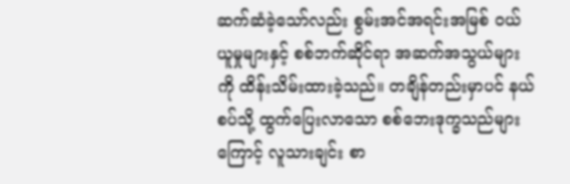ဆက်ဆံခဲ့သော်လည်း စွမ်းအင်အရင်းအမြစ် ဝယ်ယူမှုများနှင့် စစ်ဘက်ဆိုင်ရာ အဆက်အသွယ်များကို ထိန်းသိမ်းထားခဲ့သည်။ တချိန်တည်းမှာပင် နယ်စပ်သို့ ထွက်ပြေးလာသော စစ်ဘေးဒုက္ခသည်များကြောင့် လူသားချင်း စာ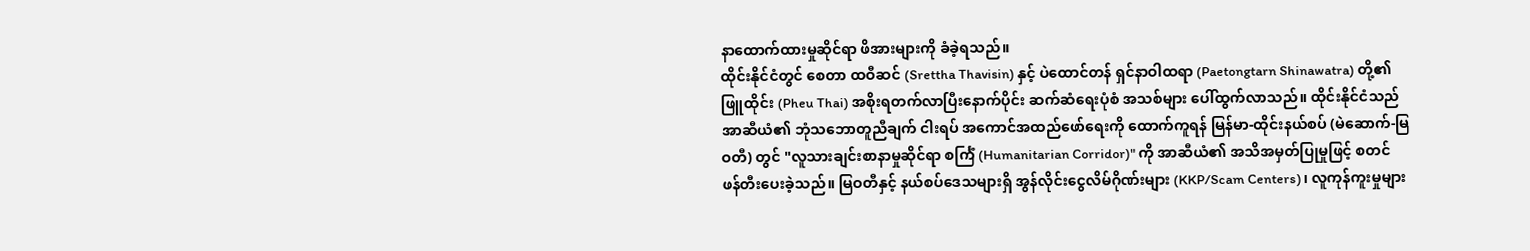နာထောက်ထားမှုဆိုင်ရာ ဖိအားများကို ခံခဲ့ရသည်။
ထိုင်းနိုင်ငံတွင် စေတာ ထဝီဆင် (Srettha Thavisin) နှင့် ပဲထောင်တန် ရှင်နာဝါထရာ (Paetongtarn Shinawatra) တို့၏ ဖြူထိုင်း (Pheu Thai) အစိုးရတက်လာပြီးနောက်ပိုင်း ဆက်ဆံရေးပုံစံ အသစ်များ ပေါ်ထွက်လာသည်။ ထိုင်းနိုင်ငံသည် အာဆီယံ၏ ဘုံသဘောတူညီချက် ငါးရပ် အကောင်အထည်ဖော်ရေးကို ထောက်ကူရန် မြန်မာ-ထိုင်းနယ်စပ် (မဲဆောက်-မြဝတီ) တွင် "လူသားချင်းစာနာမှုဆိုင်ရာ စင်္ကြံ (Humanitarian Corridor)" ကို အာဆီယံ၏ အသိအမှတ်ပြုမှုဖြင့် စတင် ဖန်တီးပေးခဲ့သည်။ မြဝတီနှင့် နယ်စပ်ဒေသများရှိ အွန်လိုင်းငွေလိမ်ဂိုဏ်းများ (KKP/Scam Centers)၊ လူကုန်ကူးမှုများ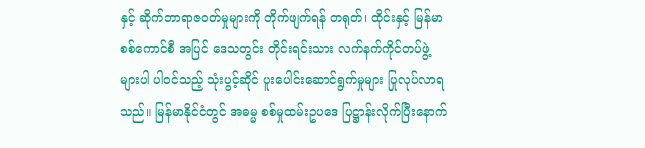နှင့် ဆိုက်ဘာရာဇဝတ်မှုများကို တိုက်ဖျက်ရန် တရုတ်၊ ထိုင်းနှင့် မြန်မာစစ်ကောင်စီ အပြင် ဒေသတွင်း တိုင်းရင်းသား လက်နက်ကိုင်တပ်ဖွဲ့များပါ ပါဝင်သည့် သုံးပွင့်ဆိုင် ပူးပေါင်းဆောင်ရွက်မှုများ ပြုလုပ်လာရသည်။ မြန်မာနိုင်ငံတွင် အဓမ္မ စစ်မှုထမ်းဥပဒေ ပြဋ္ဌာန်းလိုက်ပြီးနောက်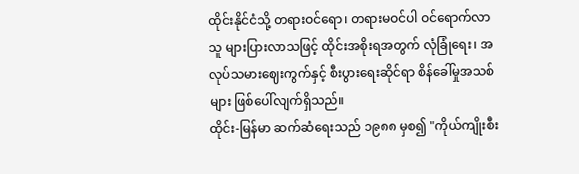ထိုင်းနိုင်ငံသို့ တရားဝင်ရော၊ တရားမဝင်ပါ ဝင်ရောက်လာသူ များပြားလာသဖြင့် ထိုင်းအစိုးရအတွက် လုံခြုံရေး၊ အလုပ်သမားဈေးကွက်နှင့် စီးပွားရေးဆိုင်ရာ စိန်ခေါ်မှုအသစ်များ ဖြစ်ပေါ်လျက်ရှိသည်။
ထိုင်း-မြန်မာ ဆက်ဆံရေးသည် ၁၉၈၈ မှစ၍ "ကိုယ်ကျိုးစီး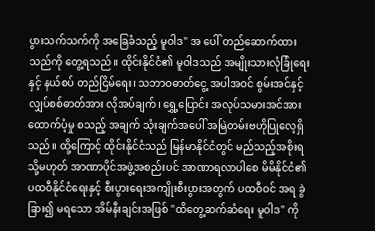ပွားသက်သက်ကို အခြေခံသည့် မူ၀ါဒ" အ ပေါ် တည်ဆောက်ထားသည်ကို တွေ့ရသည်။ ထိုင်းနိုင်ငံ၏ မူဝါဒသည် အမျိုးသားလုံခြုံရေးနှင့် နယ်စပ် တည်ငြိမ်ရေး၊ သဘာဝဓာတ်ငွေ့ အပါအဝင် စွမ်းအင်နှင့် လျှပ်စစ်ဓာတ်အား လိုအပ်ချက်၊ ရွှေ့ပြောင်း အလုပ်သမားအင်အား ထောက်ပံ့မှု စသည့် အချက် သုံးချက်အပေါ် အမြဲတမ်းဗဟိုပြုလေ့ရှိသည်။ ထို့ကြောင့် ထိုင်းနိုင်ငံသည် မြန်မာနိုင်ငံတွင် မည်သည့်အစိုးရ သို့မဟုတ် အာဏာပိုင်အဖွဲ့အစည်းပင် အာဏာရလာပါစေ မိမိနိုင်ငံ၏ ပထဝီနိုင်ငံရေးနှင့် စီးပွားရေးအကျိုးစီးပွားအတွက် ပထဝီဝင် အရ ခွဲခြား၍ မရသော အိမ်နီးချင်းအဖြစ် "ထိတွေ့ဆက်ဆံရေး မူဝါဒ" ကို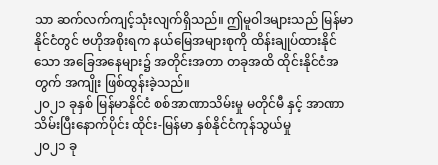သာ ဆက်လက်ကျင့်သုံးလျက်ရှိသည်။ ဤမူဝါဒများသည် မြန်မာနိုင်ငံတွင် ဗဟိုအစိုးရက နယ်မြေအများစုကို ထိန်းချုပ်ထားနိုင်သော အခြေအနေများ၌ အတိုင်းအတာ တခုအထိ ထိုင်းနိုင်ငံအတွက် အကျိုး ဖြစ်ထွန်းခဲ့သည်။
၂၀၂၁ ခုနှစ် မြန်မာနိုင်ငံ စစ်အာဏာသိမ်းမှု မတိုင်မီ နှင့် အာဏာသိမ်းပြီးနောက်ပိုင်း ထိုင်း-မြန်မာ နှစ်နိုင်ငံကုန်သွယ်မှု
၂၀၂၁ ခု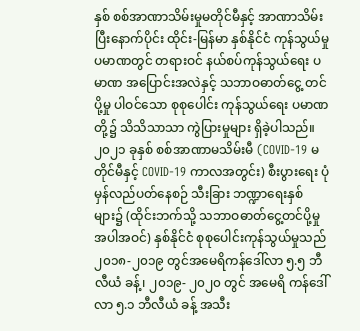နှစ် စစ်အာဏာသိမ်းမှုမတိုင်မီနှင့် အာဏာသိမ်းပြီးနောက်ပိုင်း ထိုင်း-မြန်မာ နှစ်နိုင်ငံ ကုန်သွယ်မှုပမာဏတွင် တရားဝင် နယ်စပ်ကုန်သွယ်ရေး ပမာဏ အပြောင်းအလဲနှင့် သဘာဝဓာတ်ငွေ့ တင်ပို့မှု ပါဝင်သော စုစုပေါင်း ကုန်သွယ်ရေး ပမာဏတို့၌ သိသိသာသာ ကွဲပြားမှုများ ရှိခဲ့ပါသည်။
၂၀၂၁ ခုနှစ် စစ်အာဏာမသိမ်းမီ (COVID-19 မတိုင်မီနှင့် COVID-19 ကာလအတွင်း) စီးပွားရေး ပုံမှန်လည်ပတ်နေစဉ် သီးခြား ဘဏ္ဍာရေးနှစ်များ၌ (ထိုင်းဘက်သို့ သဘာဝဓာတ်ငွေ့တင်ပို့မှု အပါအဝင်) နှစ်နိုင်ငံ စုစုပေါင်းကုန်သွယ်မှုသည် ၂၀၁၈-၂၀၁၉ တွင်အမေရိကန်ဒေါ်လာ ၅.၅ ဘီလီယံ ခန့်၊ ၂၀၁၉- ၂၀၂၀ တွင် အမေရိ ကန်ဒေါ်လာ ၅.၁ ဘီလီယံ ခန့် အသီး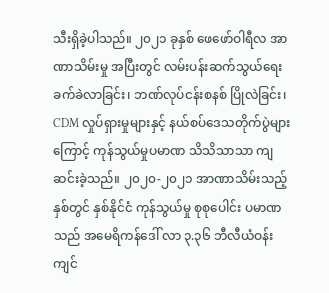သီးရှိခဲ့ပါသည်။ ၂၀၂၁ ခုနှစ် ဖေဖော်ဝါရီလ အာဏာသိမ်းမှု အပြီးတွင် လမ်းပန်းဆက်သွယ်ရေး ခက်ခဲလာခြင်း၊ ဘဏ်လုပ်ငန်းစနစ် ပြိုလဲခြင်း၊ CDM လှုပ်ရှားမှုများနှင့် နယ်စပ်ဒေသတိုက်ပွဲများကြောင့် ကုန်သွယ်မှုပမာဏ သိသိသာသာ ကျဆင်းခဲ့သည်။ ၂၀၂၀-၂၀၂၁ အာဏာသိမ်းသည့်နှစ်တွင် နှစ်နိုင်ငံ ကုန်သွယ်မှု စုစုပေါင်း ပမာဏသည် အမေရိကန်ဒေါ် လာ ၃.၃၆ ဘီလီယံဝန်းကျင်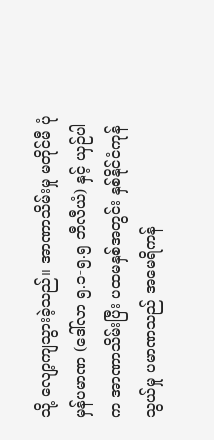သို့ လျော့ကျသွားခဲ့သည်။ အာဏာသိမ်းမှု မတိုင်မီ ပုံမှန်ပမာဏ (ဒေါ်လာ ၅.၁-၅.၅ ဘီလီယံ) နှင့် ယှဉ်ပါက အာဏာသိမ်းပြီး ပထမနှစ်အတွင်း နှစ်နိုင်ငံကုန်သွယ်မှု ပမာဏသည် အမေရိကန်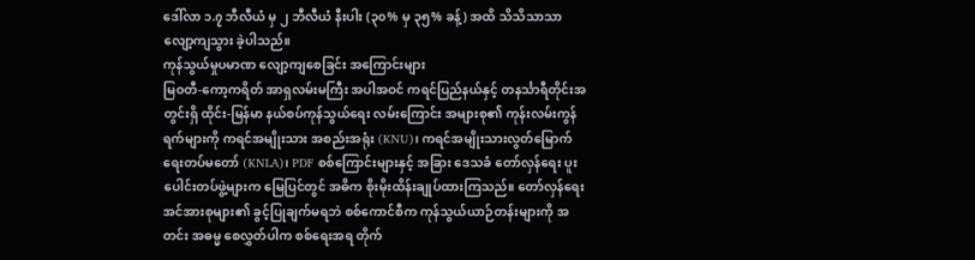ဒေါ်လာ ၁.၇ ဘီလီယံ မှ ၂ ဘီလီယံ နီးပါး (၃၀% မှ ၃၅% ခန့်) အထိ သိသိသာသာလျော့ကျသွား ခဲ့ပါသည်။
ကုန်သွယ်မှုပမာဏ လျော့ကျစေခြင်း အကြောင်းများ
မြဝတီ-ကော့ကရိတ် အာရှလမ်းမကြီး အပါအဝင် ကရင်ပြည်နယ်နှင့် တနင်္သာရီတိုင်းအတွင်းရှိ ထိုင်း-မြန်မာ နယ်စပ်ကုန်သွယ်ရေး လမ်းကြောင်း အများစု၏ ကုန်းလမ်းကွန်ရက်များကို ကရင်အမျိုးသား အစည်းအရုံး (KNU)၊ ကရင်အမျိုးသားလွတ်မြောက်ရေးတပ်မတော် (KNLA)၊ PDF စစ်ကြောင်းများနှင့် အခြား ဒေသခံ တော်လှန်ရေး ပူးပေါင်းတပ်ဖွဲ့များက မြေပြင်တွင် အဓိက စိုးမိုးထိန်းချုပ်ထားကြသည်။ တော်လှန်ရေးအင်အားစုများ၏ ခွင့်ပြုချက်မရဘဲ စစ်ကောင်စီက ကုန်သွယ်ယာဉ်တန်းများကို အတင်း အဓမ္မ စေလွှတ်ပါက စစ်ရေးအရ တိုက်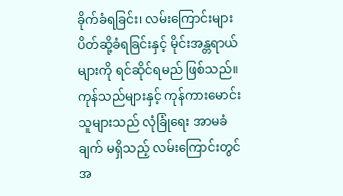ခိုက်ခံရခြင်း၊ လမ်းကြောင်းများ ပိတ်ဆို့ခံရခြင်းနှင့် မိုင်းအန္တရာယ်များကို ရင်ဆိုင်ရမည် ဖြစ်သည်။ ကုန်သည်များနှင့် ကုန်ကားမောင်းသူများသည် လုံခြုံရေး အာမခံချက် မရှိသည့် လမ်းကြောင်းတွင် အ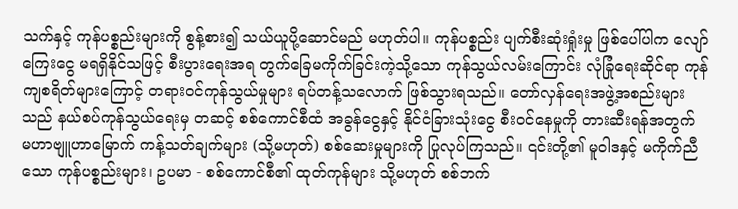သက်နှင့် ကုန်ပစ္စည်းများကို စွန့်စား၍ သယ်ယူပို့ဆောင်မည် မဟုတ်ပါ။ ကုန်ပစ္စည်း ပျက်စီးဆုံးရှုံးမှု ဖြစ်ပေါ်ပါက လျော်ကြေးငွေ မရရှိနိုင်သဖြင့် စီးပွားရေးအရ တွက်ခြေမကိုက်ခြင်းကဲ့သို့သော ကုန်သွယ်လမ်းကြောင်း လုံခြုံရေးဆိုင်ရာ ကုန်ကျစရိတ်များကြောင့် တရား၀င်ကုန်သွယ်မှုများ ရပ်တန့်သလောက် ဖြစ်သွားရသည်။ တော်လှန်ရေးအဖွဲ့အစည်းများသည် နယ်စပ်ကုန်သွယ်ရေးမှ တဆင့် စစ်ကောင်စီထံ အခွန်ငွေနှင့် နိုင်ငံခြားသုံးငွေ စီးဝင်နေမှုကို တားဆီးရန်အတွက် မဟာဗျူဟာမြောက် ကန့်သတ်ချက်များ (သို့မဟုတ်) စစ်ဆေးမှုများကို ပြုလုပ်ကြသည်။ ၎င်းတို့၏ မူဝါဒနှင့် မကိုက်ညီသော ကုန်ပစ္စည်းများ၊ ဥပမာ - စစ်ကောင်စီ၏ ထုတ်ကုန်များ သို့မဟုတ် စစ်ဘက်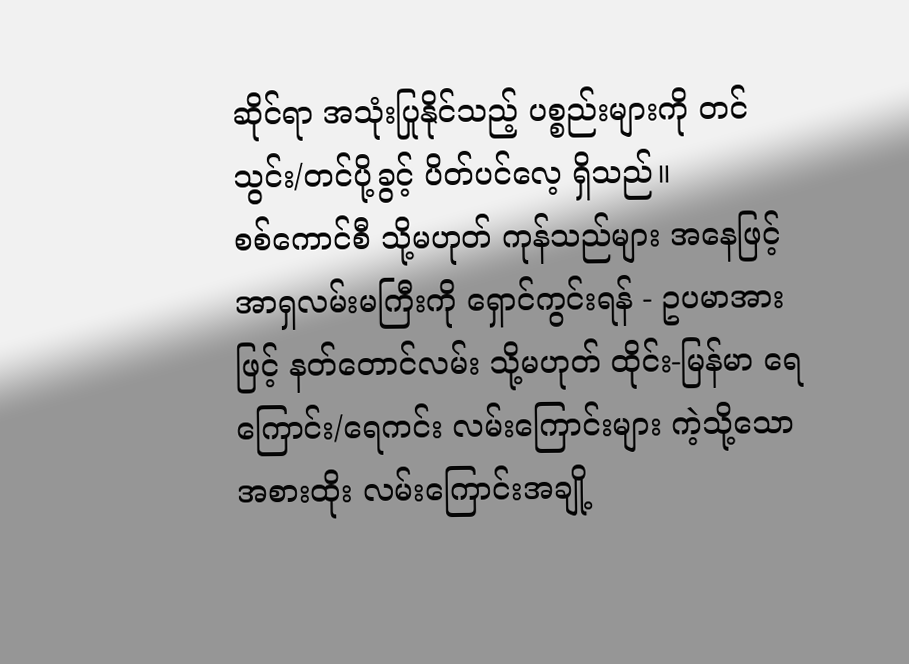ဆိုင်ရာ အသုံးပြုနိုင်သည့် ပစ္စည်းများကို တင်သွင်း/တင်ပို့ခွင့် ပိတ်ပင်လေ့ ရှိသည်။
စစ်ကောင်စီ သို့မဟုတ် ကုန်သည်များ အနေဖြင့် အာရှလမ်းမကြီးကို ရှောင်ကွင်းရန် - ဥပမာအားဖြင့် နတ်တောင်လမ်း သို့မဟုတ် ထိုင်း-မြန်မာ ရေကြောင်း/ရေကင်း လမ်းကြောင်းများ ကဲ့သို့သော အစားထိုး လမ်းကြောင်းအချို့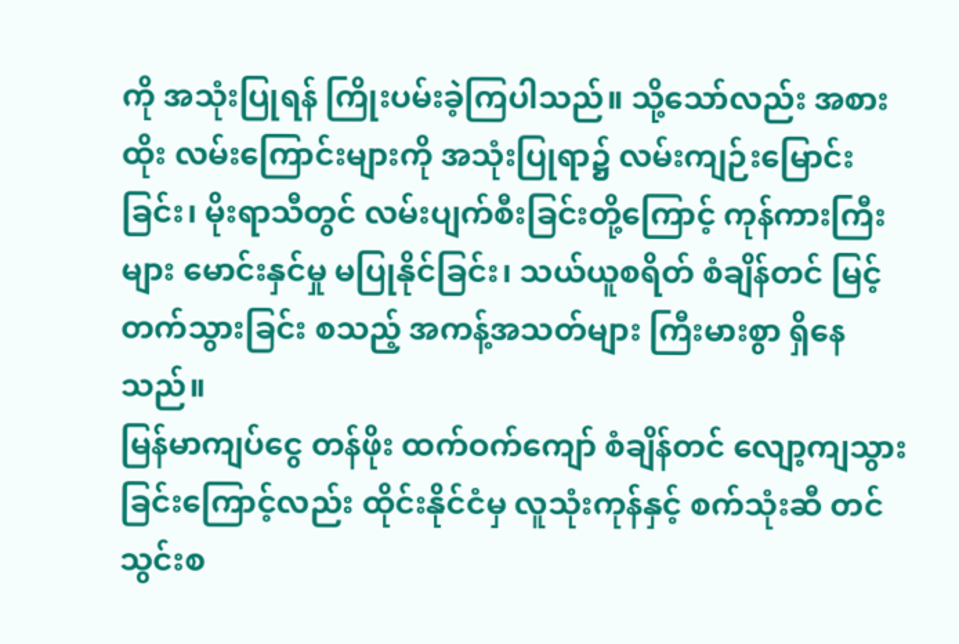ကို အသုံးပြုရန် ကြိုးပမ်းခဲ့ကြပါသည်။ သို့သော်လည်း အစားထိုး လမ်းကြောင်းများကို အသုံးပြုရာ၌ လမ်းကျဉ်းမြောင်းခြင်း၊ မိုးရာသီတွင် လမ်းပျက်စီးခြင်းတို့ကြောင့် ကုန်ကားကြီးများ မောင်းနှင်မှု မပြုနိုင်ခြင်း၊ သယ်ယူစရိတ် စံချိန်တင် မြင့်တက်သွားခြင်း စသည့် အကန့်အသတ်များ ကြီးမားစွာ ရှိနေသည်။
မြန်မာကျပ်ငွေ တန်ဖိုး ထက်ဝက်ကျော် စံချိန်တင် လျော့ကျသွားခြင်းကြောင့်လည်း ထိုင်းနိုင်ငံမှ လူသုံးကုန်နှင့် စက်သုံးဆီ တင်သွင်းစ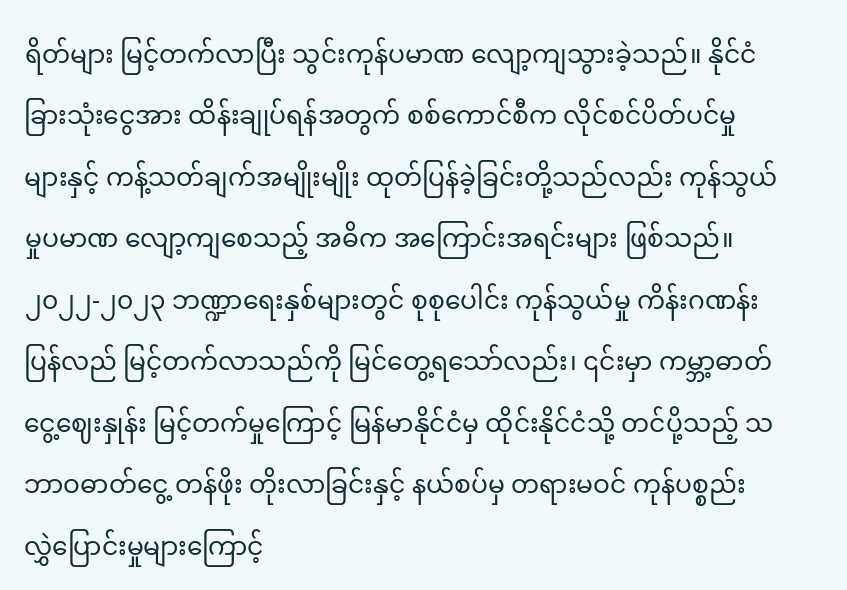ရိတ်များ မြင့်တက်လာပြီး သွင်းကုန်ပမာဏ လျော့ကျသွားခဲ့သည်။ နိုင်ငံခြားသုံးငွေအား ထိန်းချုပ်ရန်အတွက် စစ်ကောင်စီက လိုင်စင်ပိတ်ပင်မှုများနှင့် ကန့်သတ်ချက်အမျိုးမျိုး ထုတ်ပြန်ခဲ့ခြင်းတို့သည်လည်း ကုန်သွယ်မှုပမာဏ လျော့ကျစေသည့် အဓိက အကြောင်းအရင်းများ ဖြစ်သည်။
၂၀၂၂-၂၀၂၃ ဘဏ္ဍာရေးနှစ်များတွင် စုစုပေါင်း ကုန်သွယ်မှု ကိန်းဂဏန်း ပြန်လည် မြင့်တက်လာသည်ကို မြင်တွေ့ရသော်လည်း၊ ၎င်းမှာ ကမ္ဘာ့ဓာတ်ငွေ့ဈေးနှုန်း မြင့်တက်မှုကြောင့် မြန်မာနိုင်ငံမှ ထိုင်းနိုင်ငံသို့ တင်ပို့သည့် သဘာဝဓာတ်ငွေ့ တန်ဖိုး တိုးလာခြင်းနှင့် နယ်စပ်မှ တရားမဝင် ကုန်ပစ္စည်း လွှဲပြောင်းမှုများကြောင့်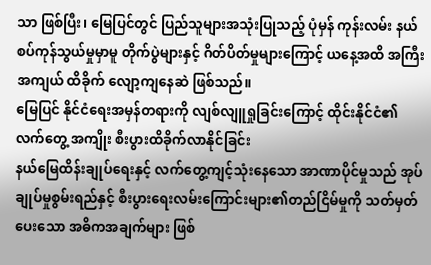သာ ဖြစ်ပြီး၊ မြေပြင်တွင် ပြည်သူများအသုံးပြုသည့် ပုံမှန် ကုန်းလမ်း နယ်စပ်ကုန်သွယ်မှုမှာမူ တိုက်ပွဲများနှင့် ဂိတ်ပိတ်မှုများကြောင့် ယနေ့အထိ အကြီးအကျယ် ထိခိုက် လျော့ကျနေဆဲ ဖြစ်သည်။
မြေပြင် နိုင်ငံရေးအမှန်တရားကို လျစ်လျူရှုခြင်းကြောင့် ထိုင်းနိုင်ငံ၏ လက်တွေ့ အကျိုး စီးပွားထိခိုက်လာနိုင်ခြင်း
နယ်မြေထိန်းချုပ်ရေးနှင့် လက်တွေ့ကျင့်သုံးနေသော အာဏာပိုင်မှုသည် အုပ်ချုပ်မှုစွမ်းရည်နှင့် စီးပွားရေးလမ်းကြောင်းများ၏တည်ငြိမ်မှုကို သတ်မှတ်ပေးသော အဓိကအချက်များ ဖြစ်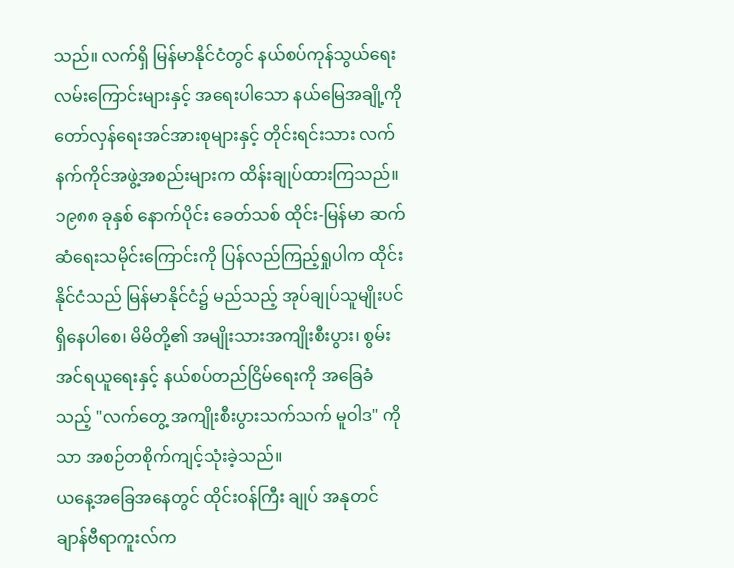သည်။ လက်ရှိ မြန်မာနိုင်ငံတွင် နယ်စပ်ကုန်သွယ်ရေးလမ်းကြောင်းများနှင့် အရေးပါသော နယ်မြေအချို့ကို တော်လှန်ရေးအင်အားစုများနှင့် တိုင်းရင်းသား လက်နက်ကိုင်အဖွဲ့အစည်းများက ထိန်းချုပ်ထားကြသည်။ ၁၉၈၈ ခုနှစ် နောက်ပိုင်း ခေတ်သစ် ထိုင်း-မြန်မာ ဆက်ဆံရေးသမိုင်းကြောင်းကို ပြန်လည်ကြည့်ရှုပါက ထိုင်းနိုင်ငံသည် မြန်မာနိုင်ငံ၌ မည်သည့် အုပ်ချုပ်သူမျိုးပင် ရှိနေပါစေ၊ မိမိတို့၏ အမျိုးသားအကျိုးစီးပွား၊ စွမ်းအင်ရယူရေးနှင့် နယ်စပ်တည်ငြိမ်ရေးကို အခြေခံသည့် "လက်တွေ့ အကျိုးစီးပွားသက်သက် မူဝါဒ" ကိုသာ အစဉ်တစိုက်ကျင့်သုံးခဲ့သည်။
ယနေ့အခြေအနေတွင် ထိုင်းဝန်ကြီး ချုပ် အနုတင် ချာန်ဗီရာကူးလ်က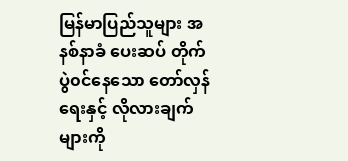မြန်မာပြည်သူများ အနစ်နာခံ ပေးဆပ် တိုက်ပွဲ၀င်နေသော တော်လှန်ရေးနှင့် လိုလားချက်များကို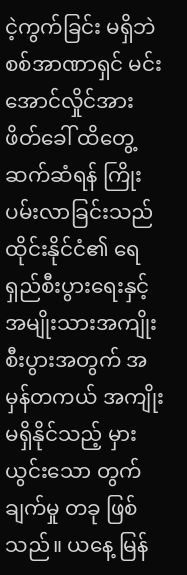ငဲ့ကွက်ခြင်း မရှိဘဲ စစ်အာဏာရှင် မင်းအောင်လှိုင်အား ဖိတ်ခေါ် ထိတွေ့ဆက်ဆံရန် ကြိုးပမ်းလာခြင်းသည် ထိုင်းနိုင်ငံ၏ ရေရှည်စီးပွားရေးနှင့် အမျိုးသားအကျိုးစီးပွားအတွက် အမှန်တကယ် အကျိုးမရှိနိုင်သည့် မှားယွင်းသော တွက်ချက်မှု တခု ဖြစ်သည်။ ယနေ့ မြန်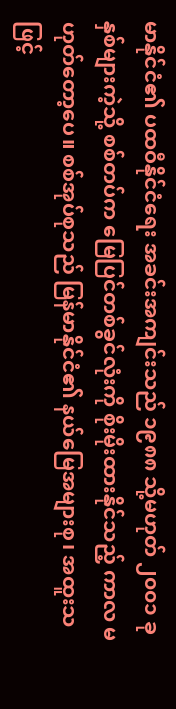မာနိုင်ငံ၏ ပထဝီနိုင်ငံရေး အခင်းအကျင်းသည် ၁၉၈၈ သို့မဟုတ် ၂၀၀၁ ခုနှစ်များကဲ့သို့ စစ်တပ်က မြေပြင်တစ်ခွင်လုံးကို စိုးမိုးထားနိုင်သည့် ကာလ မဟုတ်တော့ပေ။ စစ်အုပ်စုသည် မြန်မာနိုင်ငံ၏ နယ်မြေအများစု၊ အထူးသဖြင့်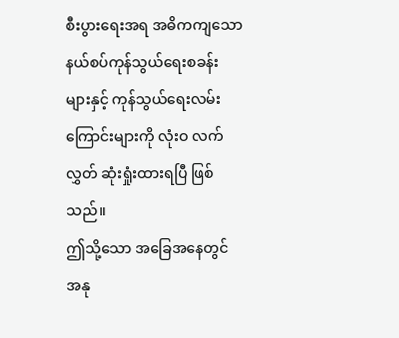စီးပွားရေးအရ အဓိကကျသော နယ်စပ်ကုန်သွယ်ရေးစခန်းများနှင့် ကုန်သွယ်ရေးလမ်းကြောင်းများကို လုံးဝ လက်လွှတ် ဆုံးရှုံးထားရပြီ ဖြစ်သည်။
ဤသို့သော အခြေအနေတွင် အနု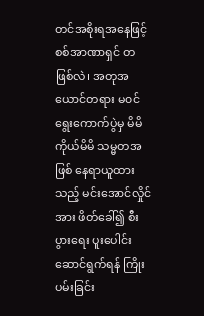တင်အစိုးရအနေဖြင့် စစ်အာဏာရှင် တဖြစ်လဲ၊ အတုအယောင်တရား မ၀င်ရွေးကောက်ပွဲမှ မိမိကိုယ်မိမိ သမ္မတအဖြစ် နေရာယူထားသည့် မင်းအောင်လှိုင်အား ဖိတ်ခေါ်၍ စီးပွားရေး ပူးပေါင်းဆောင်ရွက်ရန် ကြိုးပမ်းခြင်း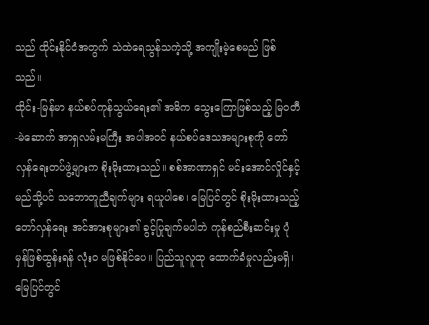သည် ထိုင်းနိုင်ငံအတွက် သဲထဲရေသွန်သကဲ့သို့ အကျိုးမဲ့စေမည် ဖြစ်သည်။
ထိုင်း-မြန်မာ နယ်စပ်ကုန်သွယ်ရေး၏ အဓိက သွေးကြောဖြစ်သည့် မြဝတီ-မဲဆောက် အာရှလမ်းမကြီး အပါအဝင် နယ်စပ်ဒေသအများစုကို တော်လှန်ရေးတပ်ဖွဲ့များက စိုးမိုးထားသည်။ စစ်အာဏာရှင် မင်းအောင်လှိုင်နှင့် မည်သို့ပင် သဘောတူညီချက်များ ရယူပါစေ၊ မြေပြင်တွင် စိုးမိုးထားသည့် တော်လှန်ရေး အင်အားစုများ၏ ခွင့်ပြုချက်မပါဘဲ ကုန်စည်စီးဆင်းမှု ပုံမှန်ဖြစ်ထွန်းရန် လုံးဝ မဖြစ်နိုင်ပေ။ ပြည်သူလူထု ထောက်ခံမှုလည်းမရှိ၊ မြေပြင်တွင်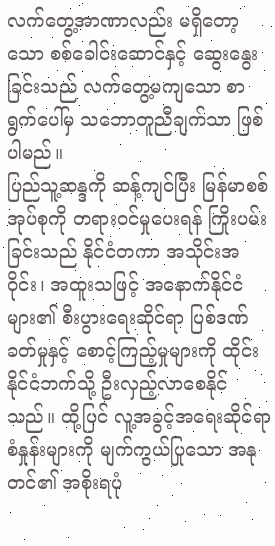လက်တွေ့အာဏာလည်း မရှိတော့သော စစ်ခေါင်းဆောင်နှင့် ဆွေးနွေးခြင်းသည် လက်တွေ့မကျသော စာရွက်ပေါ်မှ သဘောတူညီချက်သာ ဖြစ်ပါမည်။
ပြည်သူ့ဆန္ဒကို ဆန့်ကျင်ပြီး မြန်မာစစ်အုပ်စုကို တရားဝင်မှုပေးရန် ကြိုးပမ်းခြင်းသည် နိုင်ငံတကာ အသိုင်းအဝိုင်း၊ အထူးသဖြင့် အနောက်နိုင်ငံများ၏ စီးပွားရေးဆိုင်ရာ ပြစ်ဒဏ်ခတ်မှုနှင့် စောင့်ကြည့်မှုများကို ထိုင်းနိုင်ငံဘက်သို့ ဦးလှည့်လာစေနိုင်သည်။ ထို့ပြင် လူ့အခွင့်အရေးဆိုင်ရာ စံနှုန်းများကို မျက်ကွယ်ပြုသော အနုတင်၏ အစိုးရပုံ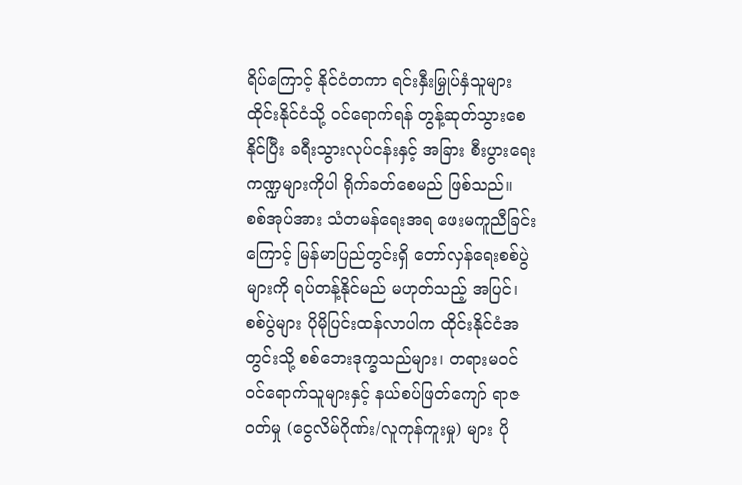ရိပ်ကြောင့် နိုင်ငံတကာ ရင်းနှီးမြှုပ်နှံသူများ ထိုင်းနိုင်ငံသို့ ဝင်ရောက်ရန် တွန့်ဆုတ်သွားစေနိုင်ပြီး ခရီးသွားလုပ်ငန်းနှင့် အခြား စီးပွားရေးကဏ္ဍများကိုပါ ရိုက်ခတ်စေမည် ဖြစ်သည်။
စစ်အုပ်အား သံတမန်ရေးအရ ဖေးမကူညီခြင်းကြောင့် မြန်မာပြည်တွင်းရှိ တော်လှန်ရေးစစ်ပွဲများကို ရပ်တန့်နိုင်မည် မဟုတ်သည့် အပြင်၊ စစ်ပွဲများ ပိုမိုပြင်းထန်လာပါက ထိုင်းနိုင်ငံအတွင်းသို့ စစ်ဘေးဒုက္ခသည်များ၊ တရားမဝင် ဝင်ရောက်သူများနှင့် နယ်စပ်ဖြတ်ကျော် ရာဇဝတ်မှု (ငွေလိမ်ဂိုဏ်း/လူကုန်ကူးမှု) များ ပို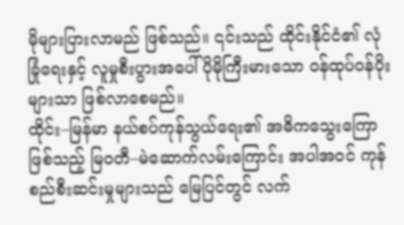မိုများပြားလာမည် ဖြစ်သည်။ ၎င်းသည် ထိုင်းနိုင်ငံ၏ လုံခြုံရေးနှင့် လူမှုစီးပွားအပေါ် ပိုမိုကြီးမားသော ဝန်ထုပ်ဝန်ပိုးများသာ ဖြစ်လာစေမည်။
ထိုင်း–မြန်မာ နယ်စပ်ကုန်သွယ်ရေး၏ အဓိကသွေးကြောဖြစ်သည့် မြဝတီ–မဲဆောက်လမ်းကြောင်း အပါအဝင် ကုန်စည်စီးဆင်းမှုများသည် မြေပြင်တွင် လက်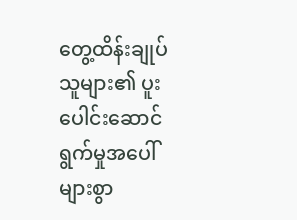တွေ့ထိန်းချုပ်သူများ၏ ပူးပေါင်းဆောင်ရွက်မှုအပေါ် များစွာ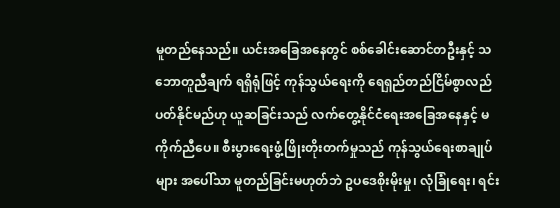မူတည်နေသည်။ ယင်းအခြေအနေတွင် စစ်ခေါင်းဆောင်တဦးနှင့် သဘောတူညီချက် ရရှိရုံဖြင့် ကုန်သွယ်ရေးကို ရေရှည်တည်ငြိမ်စွာလည်ပတ်နိုင်မည်ဟု ယူဆခြင်းသည် လက်တွေ့နိုင်ငံရေးအခြေအနေနှင့် မကိုက်ညီပေ။ စီးပွားရေးဖွံ့ဖြိုးတိုးတက်မှုသည် ကုန်သွယ်ရေးစာချုပ်များ အပေါ်သာ မူတည်ခြင်းမဟုတ်ဘဲ ဥပဒေစိုးမိုးမှု၊ လုံခြုံရေး၊ ရင်း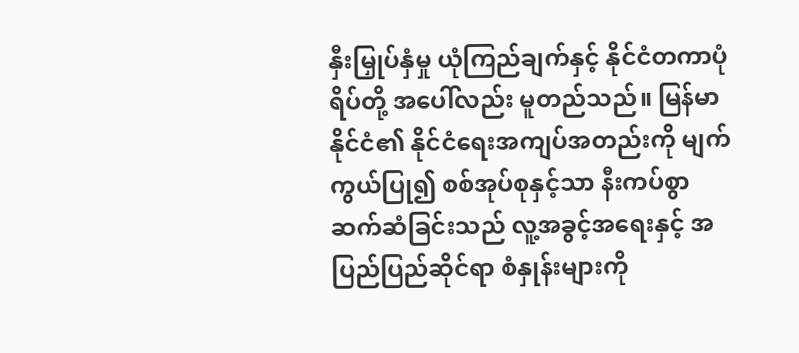နှီးမြှုပ်နှံမှု ယုံကြည်ချက်နှင့် နိုင်ငံတကာပုံရိပ်တို့ အပေါ်လည်း မူတည်သည်။ မြန်မာနိုင်ငံ၏ နိုင်ငံရေးအကျပ်အတည်းကို မျက်ကွယ်ပြု၍ စစ်အုပ်စုနှင့်သာ နီးကပ်စွာဆက်ဆံခြင်းသည် လူ့အခွင့်အရေးနှင့် အပြည်ပြည်ဆိုင်ရာ စံနှုန်းများကို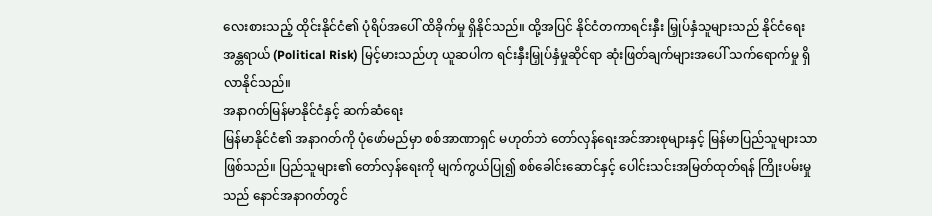လေးစားသည့် ထိုင်းနိုင်ငံ၏ ပုံရိပ်အပေါ် ထိခိုက်မှု ရှိနိုင်သည်။ ထို့အပြင် နိုင်ငံတကာရင်းနှီး မြှုပ်နှံသူများသည် နိုင်ငံရေးအန္တရာယ် (Political Risk) မြင့်မားသည်ဟု ယူဆပါက ရင်းနှီးမြှုပ်နှံမှုဆိုင်ရာ ဆုံးဖြတ်ချက်များအပေါ် သက်ရောက်မှု ရှိလာနိုင်သည်။
အနာဂတ်မြန်မာနိုင်ငံနှင့် ဆက်ဆံရေး
မြန်မာနိုင်ငံ၏ အနာဂတ်ကို ပုံဖော်မည်မှာ စစ်အာဏာရှင် မဟုတ်ဘဲ တော်လှန်ရေးအင်အားစုများနှင့် မြန်မာပြည်သူများသာ ဖြစ်သည်။ ပြည်သူများ၏ တော်လှန်ရေးကို မျက်ကွယ်ပြု၍ စစ်ခေါင်းဆောင်နှင့် ပေါင်းသင်းအမြတ်ထုတ်ရန် ကြိုးပမ်းမှုသည် နောင်အနာဂတ်တွင်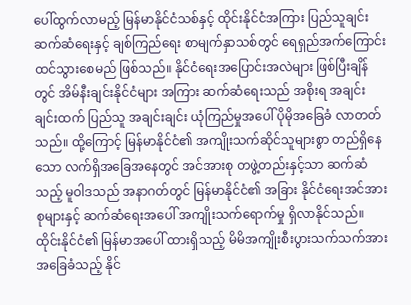ပေါ်ထွက်လာမည့် မြန်မာနိုင်ငံသစ်နှင့် ထိုင်းနိုင်ငံအကြား ပြည်သူချင်း ဆက်ဆံရေးနှင့် ချစ်ကြည်ရေး စာမျက်နှာသစ်တွင် ရေရှည်အက်ကြောင်း ထင်သွားစေမည် ဖြစ်သည်။ နိုင်ငံရေးအပြောင်းအလဲများ ဖြစ်ပြီးချိန်တွင် အိမ်နီးချင်းနိုင်ငံများ အကြား ဆက်ဆံရေးသည် အစိုးရ အချင်းချင်းထက် ပြည်သူ အချင်းချင်း ယုံကြည်မှုအပေါ် ပိုမိုအခြေခံ လာတတ်သည်။ ထို့ကြောင့် မြန်မာနိုင်ငံ၏ အကျိုးသက်ဆိုင်သူများစွာ တည်ရှိနေသော လက်ရှိအခြေအနေတွင် အင်အားစု တဖွဲ့တည်းနှင့်သာ ဆက်ဆံသည့် မူဝါဒသည် အနာဂတ်တွင် မြန်မာနိုင်ငံ၏ အခြား နိုင်ငံရေးအင်အားစုများနှင့် ဆက်ဆံရေးအပေါ် အကျိုးသက်ရောက်မှု ရှိလာနိုင်သည်။
ထိုင်းနိုင်ငံ၏ မြန်မာအပေါ် ထားရှိသည့် မိမိအကျိုးစီးပွားသက်သက်အား အခြေခံသည့် နိုင်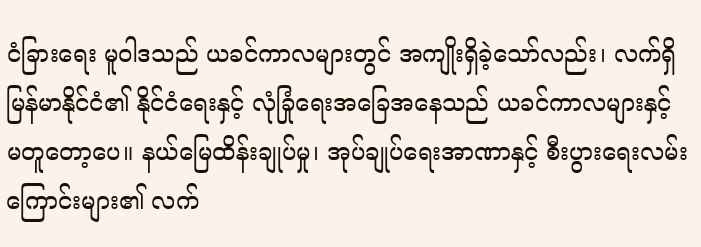ငံခြားရေး မူဝါဒသည် ယခင်ကာလများတွင် အကျိုးရှိခဲ့သော်လည်း၊ လက်ရှိ မြန်မာနိုင်ငံ၏ နိုင်ငံရေးနှင့် လုံခြုံရေးအခြေအနေသည် ယခင်ကာလများနှင့် မတူတော့ပေ။ နယ်မြေထိန်းချုပ်မှု၊ အုပ်ချုပ်ရေးအာဏာနှင့် စီးပွားရေးလမ်းကြောင်းများ၏ လက်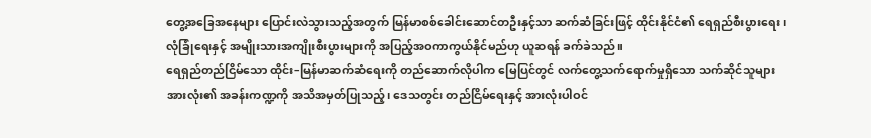တွေ့အခြေအနေများ ပြောင်းလဲသွားသည့်အတွက် မြန်မာစစ်ခေါင်းဆောင်တဦးနှင့်သာ ဆက်ဆံခြင်းဖြင့် ထိုင်းနိုင်ငံ၏ ရေရှည်စီးပွားရေး၊ လုံခြုံရေးနှင့် အမျိုးသားအကျိုးစီးပွားများကို အပြည့်အဝကာကွယ်နိုင်မည်ဟု ယူဆရန် ခက်ခဲသည်။
ရေရှည်တည်ငြိမ်သော ထိုင်း–မြန်မာဆက်ဆံရေးကို တည်ဆောက်လိုပါက မြေပြင်တွင် လက်တွေ့သက်ရောက်မှုရှိသော သက်ဆိုင်သူများ အားလုံး၏ အခန်းကဏ္ဍကို အသိအမှတ်ပြုသည့်၊ ဒေသတွင်း တည်ငြိမ်ရေးနှင့် အားလုံးပါဝင်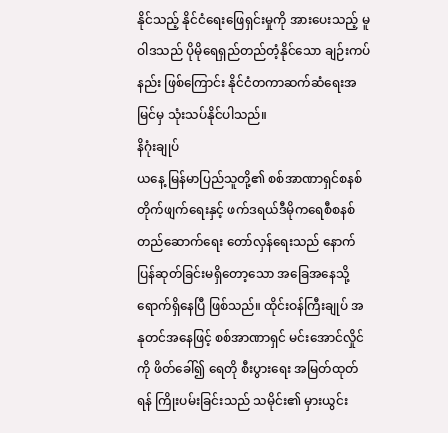နိုင်သည့် နိုင်ငံရေးဖြေရှင်းမှုကို အားပေးသည့် မူဝါဒသည် ပိုမိုရေရှည်တည်တံ့နိုင်သော ချဉ်းကပ်နည်း ဖြစ်ကြောင်း နိုင်ငံတကာဆက်ဆံရေးအမြင်မှ သုံးသပ်နိုင်ပါသည်။
နိဂုံးချုပ်
ယနေ့ မြန်မာပြည်သူတို့၏ စစ်အာဏာရှင်စနစ်တိုက်ဖျက်ရေးနှင့် ဖက်ဒရယ်ဒီမိုကရေစီစနစ် တည်ဆောက်ရေး တော်လှန်ရေးသည် နောက်ပြန်ဆုတ်ခြင်းမရှိတော့သော အခြေအနေသို့ ရောက်ရှိနေပြီ ဖြစ်သည်။ ထိုင်းဝန်ကြီးချုပ် အနုတင်အနေဖြင့် စစ်အာဏာရှင် မင်းအောင်လှိုင်ကို ဖိတ်ခေါ်၍ ရေတို စီးပွားရေး အမြတ်ထုတ်ရန် ကြိုးပမ်းခြင်းသည် သမိုင်း၏ မှားယွင်း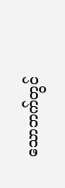သောဘက်တွင်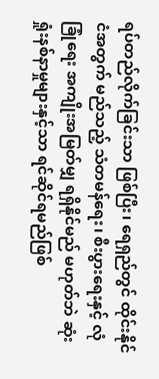ရပ်တည်လိုက်ခြင်းသာ ဖြစ်ပြီး၊ ရေရှည်တွင် ထိုင်းနိုင်ငံအတွက် မည်သည့် သံတမန်ရေး၊ စီးပွားရေးနှင့် လုံခြုံရေး အကျိုးအမြတ်မျှ ရရှိနိုင်မည် မဟုတ်ဘဲ ဆုံးရှုံးနစ်နာမှုများနှင့်သာ ရင်ဆိုင်ရမည်ဖြစ်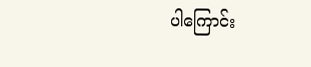ပါကြောင်း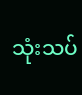သုံးသပ်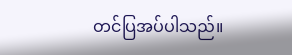တင်ပြအပ်ပါသည်။